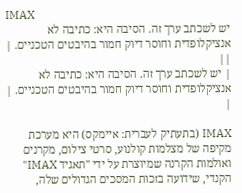IMAX
יש לשכתב ערך זה. הסיבה היא: כתיבה לא אנציקלופדית וחוסר דיוק חמור בהיבטים הטכניים. | ||
| יש לשכתב ערך זה. הסיבה היא: כתיבה לא אנציקלופדית וחוסר דיוק חמור בהיבטים הטכניים. | |

IMAX (בתעתיק לעברית: איימקס) היא מערכת מקיפה של מצלמות קולנוע, סרטי צילום, מקרנים ואולמות הקרנה שמיוצרת על ידי "תאגיד IMAX" הקנדי, שידועה בזכות המסכים הגדולים שלה,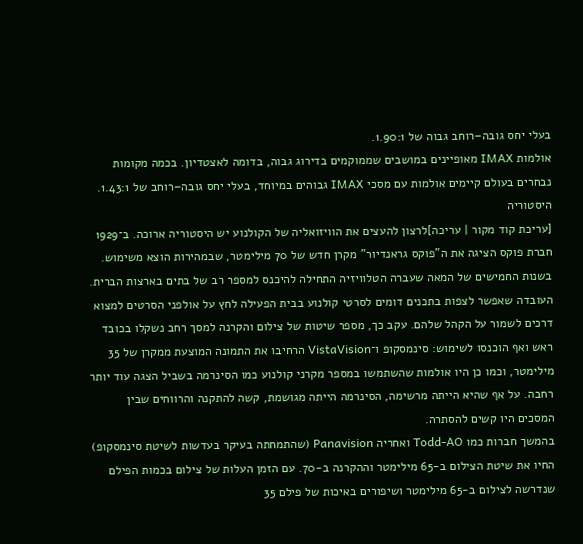בעלי יחס גובה–רוחב גבוה של 1.90:1.
אולמות IMAX מאופיינים במושבים שממוקמים בדירוג גבוה, בדומה לאצטדיון. בכמה מקומות נבחרים בעולם קיימים אולמות עם מסכי IMAX גבוהים במיוחד, בעלי יחס גובה–רוחב של 1.43:1.
היסטוריה
[עריכת קוד מקור | עריכה]לרצון להעצים את הוויזואליה של הקולנוע יש היסטוריה ארוכה. ב־1929 חברת פוקס הציגה את ה"פוקס גראנדיור" מקרן חדש של 70 מילימטר, שבמהירות הוצא משימוש.
בשנות החמישים של המאה שעברה הטלוויזיה התחילה להיכנס למספר רב של בתים בארצות הברית. העובדה שאפשר לצפות בתכנים דומים לסרטי קולנוע בבית הפעילה לחץ על אולפני הסרטים למצוא דרכים לשמור על הקהל שלהם. עקב כך, מספר שיטות של צילום והקרנה למסך רחב נשקלו בכובד ראש ואף הוכנסו לשימוש: סינמסקופ ו־VistaVision הרחיבו את התמונה המוצעת ממקרן של 35 מילימטר, וכמו כן היו אולמות שהשתמשו במספר מקרני קולנוע כמו הסינרמה בשביל הצגה עוד יותר רחבה. על אף שהיא הייתה מרשימה, הסינרמה הייתה מגושמת, קשה להתקנה והרווחים שבין המסכים היו קשים להסתרה.
בהמשך חברות כמו Todd-AO ואחריה Panavision (שהתמחתה בעיקר בעדשות לשיטת סינמסקופ) החיו את שיטת הצילום ב-65 מילימטר וההקרנה ב-70. עם הזמן העלות של צילום בכמות הפילם שנדרשה לצילום ב-65 מילימטר ושיפורים באיכות של פילם 35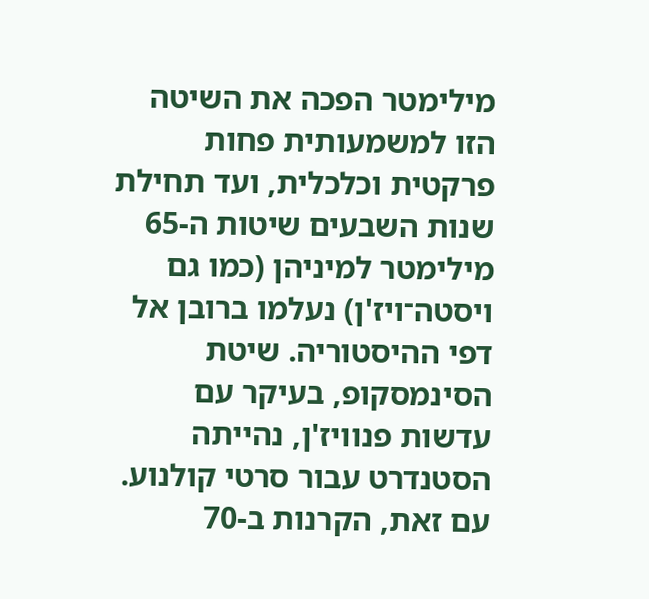מילימטר הפכה את השיטה הזו למשמעותית פחות פרקטית וכלכלית, ועד תחילת שנות השבעים שיטות ה-65 מילימטר למיניהן (כמו גם ויסטה־ויז'ן) נעלמו ברובן אל דפי ההיסטוריה. שיטת הסינמסקופ, בעיקר עם עדשות פנוויז'ן, נהייתה הסטנדרט עבור סרטי קולנוע. עם זאת, הקרנות ב-70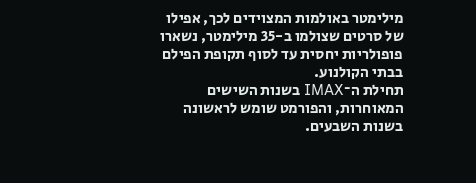מילימטר באולמות המצוידים לכך, אפילו של סרטים שצולמו ב-35 מילימטר, נשארו פופולריות יחסית עד לסוף תקופת הפילם בבתי הקולנוע.
תחילת ה־IMAX בשנות השישים המאוחרות, והפורמט שומש לראשונה בשנות השבעים.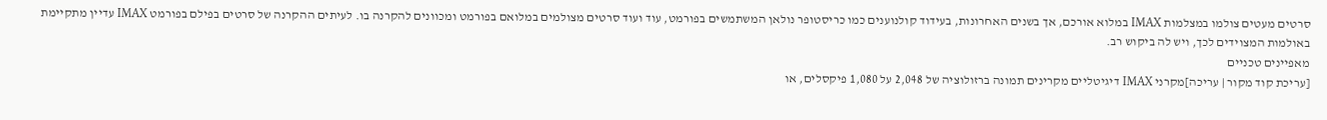סרטים מעטים צולמו במצלמות IMAX במלוא אורכם, אך בשנים האחרונות, בעידוד קולנוענים כמו כריסטופר נולאן המשתמשים בפורמט, עוד ועוד סרטים מצולמים במלואם בפורמט ומכוונים להקרנה בו. לעיתים ההקרנה של סרטים בפילם בפורמט IMAX עדיין מתקיימת באולמות המצוידים לכך, ויש לה ביקוש רב.
מאפיינים טכניים
[עריכת קוד מקור | עריכה]מקרני IMAX דיגיטליים מקרינים תמונה ברזולוציה של 2,048 על 1,080 פיקסלים, או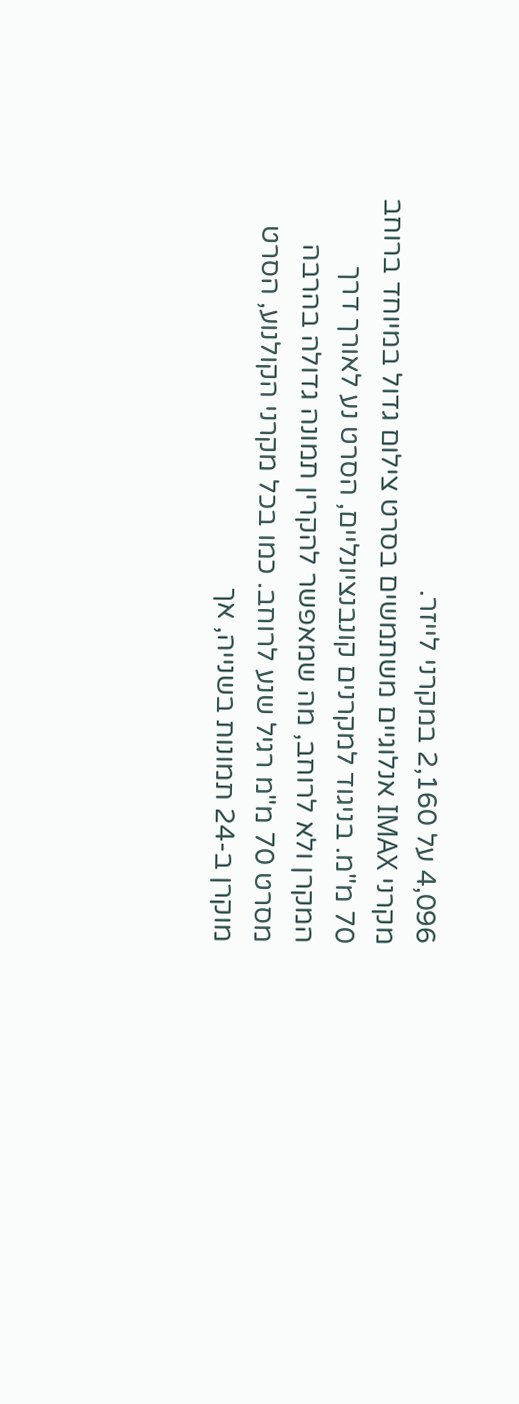4,096 על 2,160 במקרני לייזר.
מקרני IMAX אנלוגיים משתמשים בסרט צילום גדול במיוחד ברוחב 70 מ"מ. בניגוד למקרנים קונבנציונליים, הסרט נע לאורך דרך המקרן ולא לרוחב, מה שמאפשר להקרין תמונה גדולה בהרבה מסרט 70 מ"מ רגיל שנע לרוחב. כמו בכל מקרני הקולנוע, הסרט מוקרן ב-24 תמונות בשנייה, אך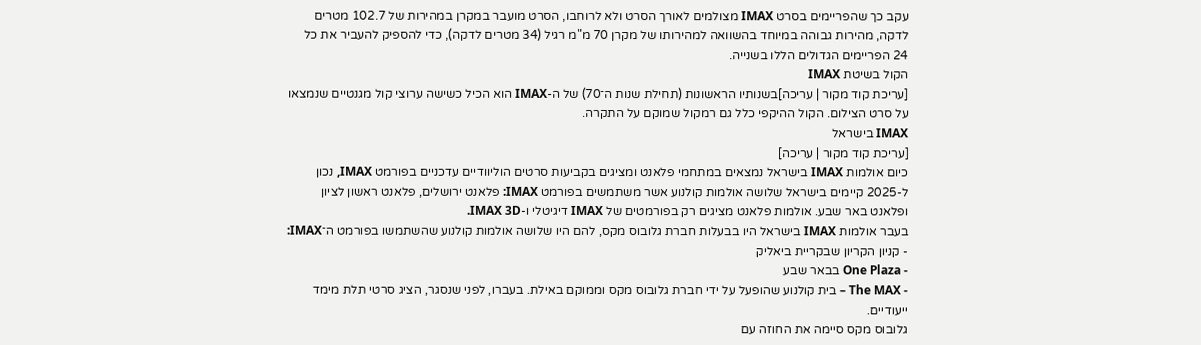עקב כך שהפריימים בסרט IMAX מצולמים לאורך הסרט ולא לרוחבו, הסרט מועבר במקרן במהירות של 102.7 מטרים לדקה, מהירות גבוהה במיוחד בהשוואה למהירותו של מקרן 70 מ"מ רגיל (34 מטרים לדקה), כדי להספיק להעביר את כל 24 הפריימים הגדולים הללו בשנייה.
הקול בשיטת IMAX
[עריכת קוד מקור | עריכה]בשנותיו הראשונות (תחילת שנות ה־70) של ה-IMAX הוא הכיל כשישה ערוצי קול מגנטיים שנמצאו על סרט הצילום. הקול ההיקפי כלל גם רמקול שמוקם על התקרה.
IMAX בישראל
[עריכת קוד מקור | עריכה]
כיום אולמות IMAX בישראל נמצאים במתחמי פלאנט ומציגים בקביעות סרטים הוליוודיים עדכניים בפורמט IMAX, נכון ל-2025 קיימים בישראל שלושה אולמות קולנוע אשר משתמשים בפורמט IMAX: פלאנט ירושלים, פלאנט ראשון לציון ופלאנט באר שבע. אולמות פלאנט מציגים רק בפורמטים של IMAX דיגיטלי ו-IMAX 3D.
בעבר אולמות IMAX בישראל היו בבעלות חברת גלובוס מקס, להם היו שלושה אולמות קולנוע שהשתמשו בפורמט ה־IMAX:
- קניון הקריון שבקריית ביאליק
- One Plaza בבאר שבע
- The MAX – בית קולנוע שהופעל על ידי חברת גלובוס מקס וממוקם באילת. בעברו, לפני שנסגר, הציג סרטי תלת מימד ייעודיים.
גלובוס מקס סיימה את החוזה עם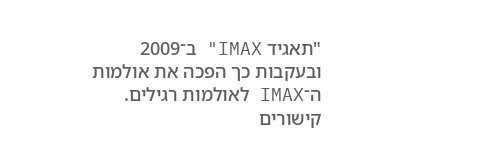"תאגיד IMAX" ב־2009 ובעקבות כך הפכה את אולמות ה־IMAX לאולמות רגילים.
קישורים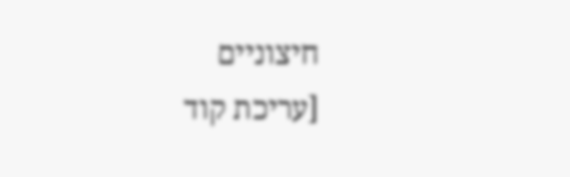חיצוניים
[עריכת קוד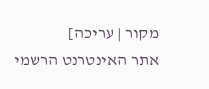מקור | עריכה]
אתר האינטרנט הרשמי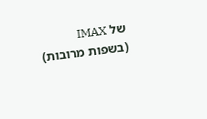של IMAX (בשפות מרובות)